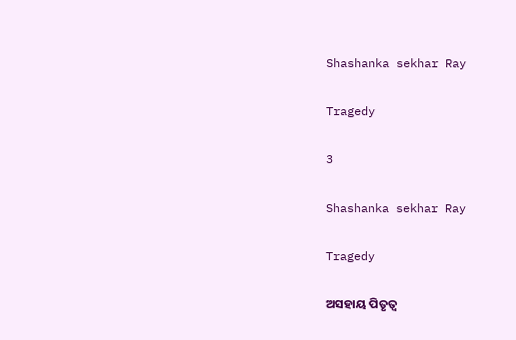Shashanka sekhar Ray

Tragedy

3

Shashanka sekhar Ray

Tragedy

ଅସହାୟ ପିତୃତ୍ଵ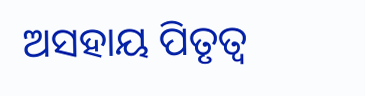ଅସହାୟ ପିତୃତ୍ଵ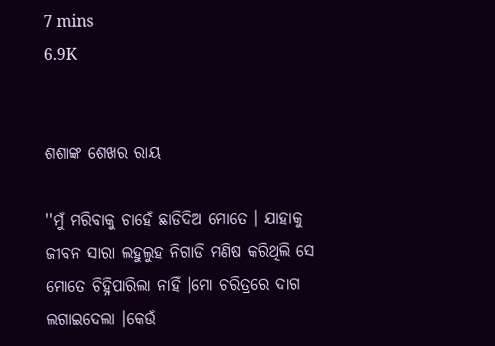7 mins
6.9K


ଶଶାଙ୍କ ଶେଖର ରାୟ

''ମୁଁ ମରିବାକୁ ଚାହେଁ ଛାଡିଦିଅ ମୋତେ । ଯାହାକୁ ଜୀବନ ସାରା ଲହୁଲୁହ ନିଗାଡି ମଣିଷ କରିଥିଲି ସେ ମୋତେ ଚିହ୍ନିପାରିଲା ନାହିଁ ।ମୋ ଚରିତ୍ରରେ ଦାଗ ଲଗାଇଦେଲା ।କେଉଁ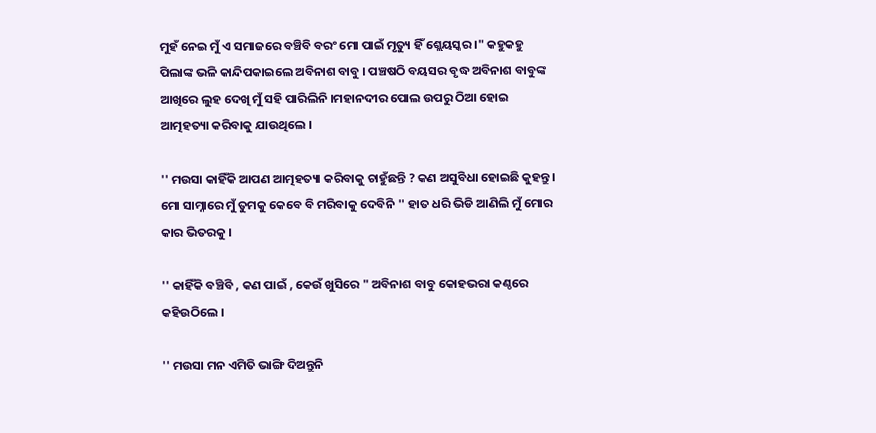ମୁହଁ ନେଇ ମୁଁ ଏ ସମାଜରେ ବଞ୍ଚିବି ବରଂ ମୋ ପାଇଁ ମୃତ୍ୟୁ ହିଁ ଶ୍ଲେୟସ୍କର ।" କହୁକହୁ ପିଲାଙ୍କ ଭଳି କାନ୍ଦିପକାଇଲେ ଅବିନାଶ ବାବୁ । ପଞ୍ଚଷଠି ବୟସର ବୃଦ୍ଧ ଅବିନାଶ ବାବୁଙ୍କ ଆଖିରେ ଲୁହ ଦେଖି ମୁଁ ସହି ପାରିଲିନି ।ମହାନଦୀର ପୋଲ ଉପରୁ ଠିଆ ହୋଇ ଆତ୍ମହତ୍ୟା କରିବାକୁ ଯାଉଥିଲେ ।

'' ମଉସା କାହିଁକି ଆପଣ ଆତ୍ମହତ୍ୟା କରିବାକୁ ଚାହୁଁଛନ୍ତି ? କଣ ଅସୁବିଧା ହୋଇଛି କୁହନ୍ତୁ । ମୋ ସାମ୍ନାରେ ମୁଁ ତୁମକୁ କେବେ ବି ମରିବାକୁ ଦେବିନି '' ହାତ ଧରି ଭିଡି ଆଣିଲି ମୁଁ ମୋର କାର ଭିତରକୁ ।

'' କାହିଁକି ବଞ୍ଚିବି , କଣ ପାଇଁ , କେଉଁ ଖୁସିରେ " ଅବିନାଶ ବାବୁ କୋହଭରା କଣ୍ଠରେ କହିଉଠିଲେ ।

'' ମଉସା ମନ ଏମିତି ଭାଙ୍ଗି ଦିଅନ୍ତୁନି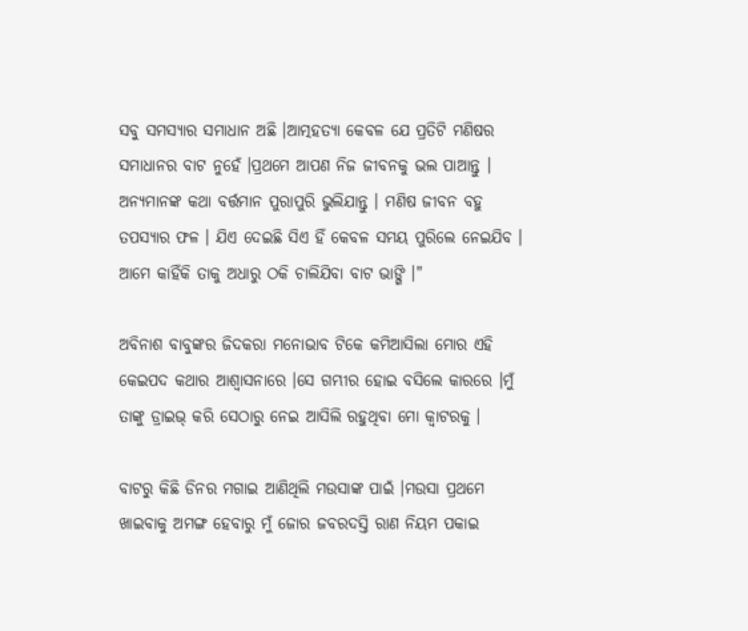ସବୁ ସମସ୍ୟାର ସମାଧାନ ଅଛି ।ଆତ୍ମହତ୍ୟା କେବଳ ଯେ ପ୍ରତିଟି ମଣିଷର ସମାଧାନର ବାଟ ନୁହେଁ ।ପ୍ରଥମେ ଆପଣ ନିଜ ଜୀବନକୁ ଭଲ ପାଆନ୍ତୁ । ଅନ୍ୟମାନଙ୍କ କଥା ବର୍ତ୍ତମାନ ପୁରାପୁରି ଭୁଲିଯାନ୍ତୁ । ମଣିଷ ଜୀବନ ବହୁ ତପସ୍ୟାର ଫଳ । ଯିଏ ଦେଇଛି ସିଏ ହିଁ କେବଳ ସମୟ ପୁରିଲେ ନେଇଯିବ । ଆମେ କାହିଁକି ତାକୁ ଅଧାରୁ ଠକି ଚାଲିଯିବା ବାଟ ଭାଙ୍ଗି ।"

ଅବିନାଶ ବାବୁଙ୍କର ଜିଦକରା ମନୋଭାବ ଟିକେ କମିଆସିଲା ମୋର ଏହି କେଇପଦ କଥାର ଆଶ୍ଵାସନାରେ ।ସେ ଗମ୍ଭୀର ହୋଇ ବସିଲେ କାରରେ ।ମୁଁ ତାଙ୍କୁ ଡ୍ରାଇଭ୍ କରି ସେଠାରୁ ନେଇ ଆସିଲି ରହୁଥିବା ମୋ କ୍ଵାଟରକୁ ।

ବାଟରୁ କିଛି ଡିନର ମଗାଇ ଆଣିଥିଲି ମଉସାଙ୍କ ପାଇଁ ।ମଉସା ପ୍ରଥମେ ଖାଇବାକୁ ଅମଙ୍ଗ ହେବାରୁ ମୁଁ ଜୋର ଜବରଦସ୍ତି ରାଣ ନିୟମ ପକାଇ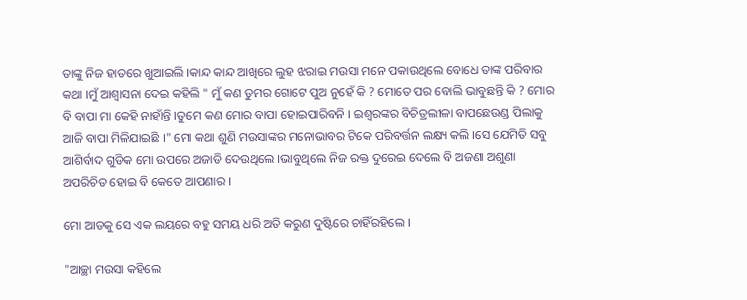ତାଙ୍କୁ ନିଜ ହାତରେ ଖୁଆଇଲି ।କାନ୍ଦ କାନ୍ଦ ଆଖିରେ ଲୁହ ଝରାଇ ମଉସା ମନେ ପକାଉଥିଲେ ବୋଧେ ତାଙ୍କ ପରିବାର କଥା ।ମୁଁ ଆଶ୍ଵାସନା ଦେଇ କହିଲି " ମୁଁ କଣ ତୁମର ଗୋଟେ ପୁଅ ନୁହେଁ କି ? ମୋତେ ପର ବୋଲି ଭାବୁଛନ୍ତି କି ? ମୋର ବି ବାପା ମା କେହି ନାହାଁନ୍ତି ।ତୁମେ କଣ ମୋର ବାପା ହୋଇପାରିବନି । ଇଶ୍ଵରଙ୍କର ବିଚିତ୍ରଲୀଳା ବାପଛେଉଣ୍ଡ ପିଲାକୁ ଆଜି ବାପା ମିଳିଯାଇଛି ।" ମୋ କଥା ଶୁଣି ମଉସାଙ୍କର ମନୋଭାବର ଟିକେ ପରିବର୍ତ୍ତନ ଲକ୍ଷ୍ୟ କଲି ।ସେ ଯେମିତି ସବୁ ଆଶିର୍ବାଦ ଗୁଡିକ ମୋ ଉପରେ ଅଜାଡି ଦେଉଥିଲେ ।ଭାବୁଥିଲେ ନିଜ ରକ୍ତ ଦୁରେଇ ଦେଲେ ବି ଅଜଣା ଅଶୁଣା ଅପରିଚିତ ହୋଇ ବି କେତେ ଆପଣାର ।

ମୋ ଆଡକୁ ସେ ଏକ ଲୟରେ ବହୁ ସମୟ ଧରି ଅତି କରୁଣ ଦୁଷ୍ଟିରେ ଚାହିଁରହିଲେ ।

"ଆଚ୍ଛା ମଉସା କହିଲେ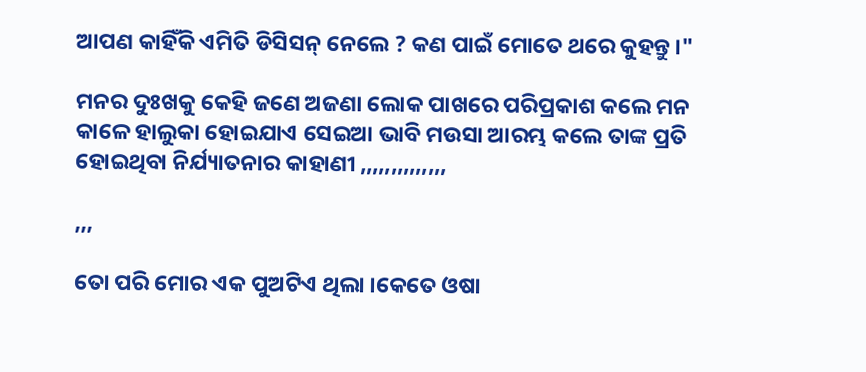ଆପଣ କାହିଁକି ଏମିତି ଡିସିସନ୍ ନେଲେ ? କଣ ପାଇଁ ମୋତେ ଥରେ କୁହନ୍ତୁ ।"

ମନର ଦୁଃଖକୁ କେହି ଜଣେ ଅଜଣା ଲୋକ ପାଖରେ ପରିପ୍ରକାଶ କଲେ ମନ କାଳେ ହାଲୁକା ହୋଇଯାଏ ସେଇଆ ଭାବି ମଉସା ଆରମ୍ଭ କଲେ ତାଙ୍କ ପ୍ରତି ହୋଇଥିବା ନିର୍ଯ୍ୟାତନାର କାହାଣୀ ,,,,,,,,,,,,,,

,,,

ତୋ ପରି ମୋର ଏକ ପୁଅଟିଏ ଥିଲା ।କେତେ ଓଷା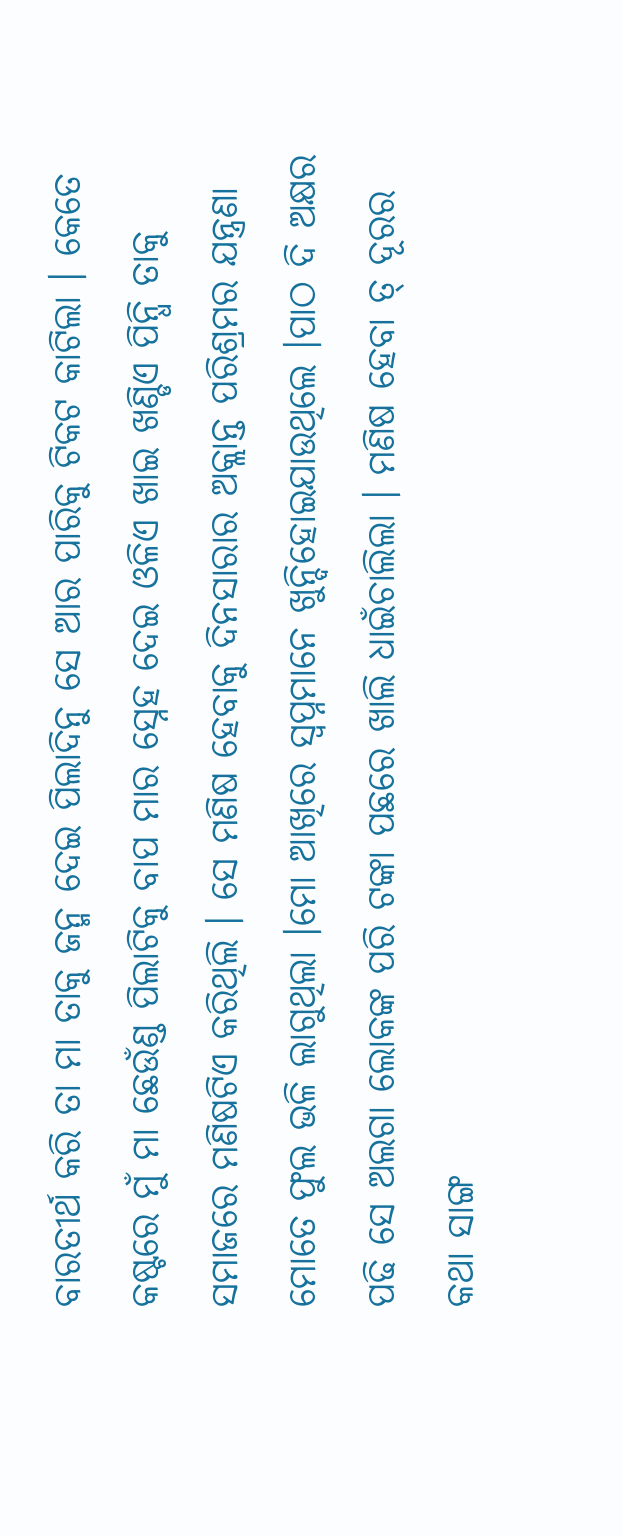ବାରତୀର୍ଥ କରି ତା ମା ତାକୁ ଜନ୍ମ ଦେଇ ପିଲାଦିନୁ ସେ ଆର ପାରିକୁ ଟିକଟ କାଟିଲା । କେତେ କଷ୍ଟରେ ମୁଁ ମା ଛେଉଁଣ୍ଡ ପିଲାଟିକୁ ବାପ ମାର ସ୍ନେହ ଦେଇ ଓଳିଏ ଖାଇ ଖଣ୍ଡିଏ ପିନ୍ଧି ତାକୁ ସମାଜରେ ମଣିଷଟିଏ କରିଥିଲି । ସେ ମଣିଷ ହେବାକୁ ଦିନସାରାର ଅକ୍ଲାନ୍ତ ପରିଶ୍ରମର ଯନ୍ତ୍ରଣା ମୋତେ ଫୁଲ ଭଳି ଲାଗୁଥିଲା ।ମୋ ଆଖିରେ ସ୍ଵପ୍ନମାନେ ଖୁନ୍ଦିହୋଇଯାଉଥିଲେ ।ପାଠ ଦି ଅକ୍ଷର ପଢି ସେ ଅଲଗା ଲୋକଙ୍କ ପରି ଟଙ୍କା ପଛରେ ଖାଲି ଧାଇଁଚାଲିଲା । ମଣିଷ ହେବା ତ୍ ଦୂରର କଥା ସାଙ୍ଗ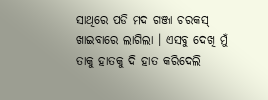ସାଥିରେ ପଡି ମଦ ଗଞ୍ଜା ଚରକସ୍ ଖାଇବାରେ ଲାଗିଲା । ଏସବୁ ଦେଖି ମୁଁ ତାକୁ ହାତକୁ ଦି ହାତ କରିଦେଲି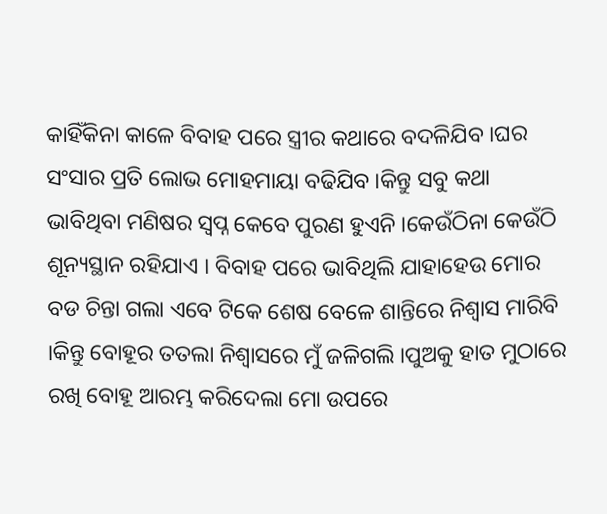କାହିଁକିନା କାଳେ ବିବାହ ପରେ ସ୍ତ୍ରୀର କଥାରେ ବଦଳିଯିବ ।ଘର ସଂସାର ପ୍ରତି ଲୋଭ ମୋହମାୟା ବଢିଯିବ ।କିନ୍ତୁ ସବୁ କଥା ଭାବିଥିବା ମଣିଷର ସ୍ଵପ୍ନ କେବେ ପୁରଣ ହୁଏନି ।କେଉଁଠିନା କେଉଁଠି ଶୂନ୍ୟସ୍ଥାନ ରହିଯାଏ । ବିବାହ ପରେ ଭାବିଥିଲି ଯାହାହେଉ ମୋର ବଡ ଚିନ୍ତା ଗଲା ଏବେ ଟିକେ ଶେଷ ବେଳେ ଶାନ୍ତିରେ ନିଶ୍ଵାସ ମାରିବି ।କିନ୍ତୁ ବୋହୂର ତତଲା ନିଶ୍ଵାସରେ ମୁଁ ଜଳିଗଲି ।ପୁଅକୁ ହାତ ମୁଠାରେ ରଖି ବୋହୂ ଆରମ୍ଭ କରିଦେଲା ମୋ ଉପରେ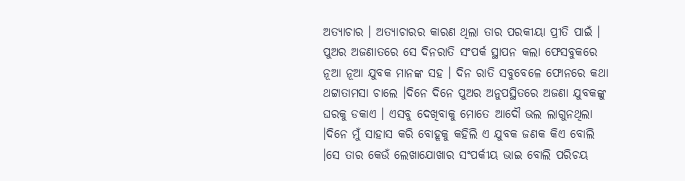ଅତ୍ୟାଚାର । ଅତ୍ୟାଚାରର କାରଣ ଥିଲା ତାର ପରକୀୟା ପ୍ରୀତି ପାଇଁ । ପୁଅର ଅଜଣାତରେ ସେ ଦିନରାତି ସଂପର୍କ ସ୍ଥାପନ କଲା ଫେସବୁକରେ ନୂଆ ନୂଆ ଯୁବକ ମାନଙ୍କ ସହ । ଦିନ ରାତି ସବୁବେଳେ ଫୋନରେ କଥା ଥଟ୍ଟାତାମସା ଚାଲେ ।ଦିନେ ଦିନେ ପୁଅର ଅନୁପସ୍ଥିତରେ ଅଜଣା ଯୁବକଙ୍କୁ ଘରକୁ ଡକାଏ । ଏସବୁ ଦେଖିବାକୁ ମୋତେ ଆଦୌ ଭଲ ଲାଗୁନଥିଲା ।ଦିନେ ମୁଁ ସାହାସ କରି ବୋହୂକୁ କହିଲି ଏ ଯୁବକ ଜଣକ କିଏ ବୋଲି ।ସେ ତାର କେଉଁ ଲେଖାଯୋଖାର ସଂପର୍କୀୟ ଭାଇ ବୋଲି ପରିଚୟ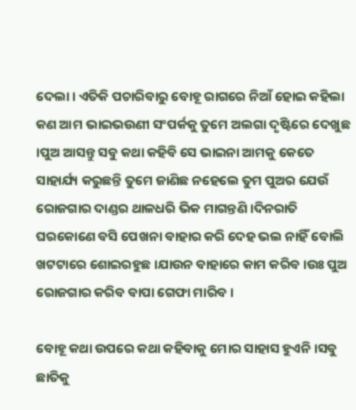ଦେଲା । ଏତିକି ପଚାରିବାରୁ ବୋହୂ ରାଗରେ ନିଆଁ ହୋଇ କହିଲା କଣ ଆମ ଭାଇଭଉଣୀ ସଂପର୍କକୁ ତୁମେ ଅଲଗା ଦୃଷ୍ଟିରେ ଦେଖୁଛ ।ପୁଅ ଆସନ୍ତୁ ସବୁ କଥା କହିବି ସେ ଭାଇନା ଆମକୁ କେତେ ସାହାର୍ଯ୍ୟ କରୁଛନ୍ତି ତୁମେ ଜାଣିଛ ନହେଲେ ତୁମ ପୁଅର ଯେଉଁ ରୋଜଗାର ଦାଣ୍ଡର ଥାଳଧରି ଭିକ ମାଗନ୍ତଣି ।ଦିନରାତି ଘରକୋଣେ ବସି ପେଖନା ବାହାର କରି ଦେହ ଭଲ ନାହିଁ ବୋଲି ଖଟଟାରେ ଶୋଇରହୁଛ ।ଯାଉନ ବାହାରେ କାମ କରିବ ।ଉଃ ପୁଅ ରୋଜଗାର କରିବ ବାପା ଗେଫା ମାରିବ ।

ବୋହୂ କଥା ଉପରେ କଥା କହିବାକୁ ମୋର ସାହାସ ହୁଏନି ।ସବୁ ଛାତିକୁ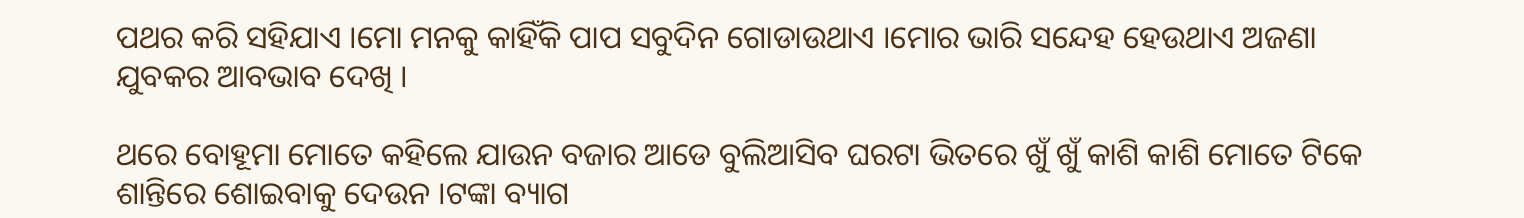ପଥର କରି ସହିଯାଏ ।ମୋ ମନକୁ କାହିଁକି ପାପ ସବୁଦିନ ଗୋଡାଉଥାଏ ।ମୋର ଭାରି ସନ୍ଦେହ ହେଉଥାଏ ଅଜଣା ଯୁବକର ଆବଭାବ ଦେଖି ।

ଥରେ ବୋହୂମା ମୋତେ କହିଲେ ଯାଉନ ବଜାର ଆଡେ ବୁଲିଆସିବ ଘରଟା ଭିତରେ ଖୁଁ ଖୁଁ କାଶି କାଶି ମୋତେ ଟିକେ ଶାନ୍ତିରେ ଶୋଇବାକୁ ଦେଉନ ।ଟଙ୍କା ବ୍ୟାଗ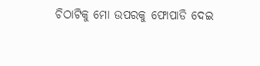ଚିଠାଟିକୁ ମୋ ଉପରକୁ ଫୋପାଡି ଦେଇ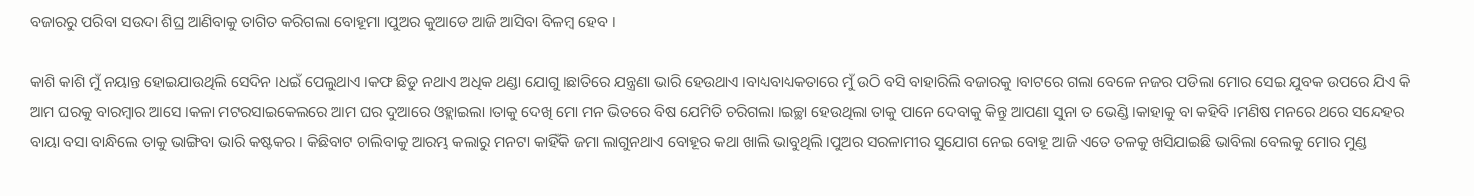ବଜାରରୁ ପରିବା ସଉଦା ଶିଘ୍ର ଆଣିବାକୁ ତାଗିତ କରିଗଲା ବୋହୂମା ।ପୁଅର କୁଆଡେ ଆଜି ଆସିବା ବିଳମ୍ଵ ହେବ ।

କାଶି କାଶି ମୁଁ ନୟାନ୍ତ ହୋଇଯାଉଥିଲି ସେଦିନ ।ଧଇଁ ପେଲୁଥାଏ ।କଫ ଛିଡୁ ନଥାଏ ଅଧିକ ଥଣ୍ଡା ଯୋଗୁ ।ଛାତିରେ ଯନ୍ତ୍ରଣା ଭାରି ହେଉଥାଏ ।ବାଧ୍ୟବାଧ୍ୟକତାରେ ମୁଁ ଉଠି ବସି ବାହାରିଲି ବଜାରକୁ ।ବାଟରେ ଗଲା ବେଳେ ନଜର ପଡିଲା ମୋର ସେଇ ଯୁବକ ଉପରେ ଯିଏ କି ଆମ ଘରକୁ ବାରମ୍ଵାର ଆସେ ।କଳା ମଟରସାଇକେଲରେ ଆମ ଘର ଦୁଆରେ ଓହ୍ଲାଇଲା ।ତାକୁ ଦେଖି ମୋ ମନ ଭିତରେ ବିଷ ଯେମିତି ଚରିଗଲା ।ଇଚ୍ଛା ହେଉଥିଲା ତାକୁ ପାନେ ଦେବାକୁ କିନ୍ତୁ ଆପଣା ସୁନା ତ ଭେଣ୍ଡି ।କାହାକୁ ବା କହିବି ।ମଣିଷ ମନରେ ଥରେ ସନ୍ଦେହର ବାୟା ବସା ବାନ୍ଧିଲେ ତାକୁ ଭାଙ୍ଗିବା ଭାରି କଷ୍ଟକର । କିଛିବାଟ ଚାଲିବାକୁ ଆରମ୍ଭ କଲାରୁ ମନଟା କାହିଁକି ଜମା ଲାଗୁନଥାଏ ବୋହୂର କଥା ଖାଲି ଭାବୁଥିଲି ।ପୁଅର ସରଳାମୀର ସୁଯୋଗ ନେଇ ବୋହୂ ଆଜି ଏତେ ତଳକୁ ଖସିଯାଇଛି ଭାବିଲା ବେଲକୁ ମୋର ମୁଣ୍ଡ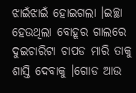ଝାଇଁଝାଇଁ ହୋଇଗଲା ।ଇଚ୍ଛା ହେଉଥିଲା ବୋହୂର ଗାଲରେ ଦୁଇଚାରିଟା ଚାପଡ ମାରି ତାକୁ ଶାସ୍ତି ଦେବାକୁ ।ଗୋଡ ଆଉ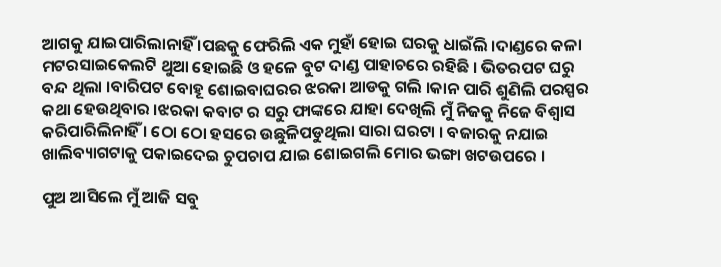ଆଗକୁ ଯାଇପାରିଲାନାହିଁ ।ପଛକୁ ଫେରିଲି ଏକ ମୁହାଁ ହୋଇ ଘରକୁ ଧାଇଁଲି ।ଦାଣ୍ଡରେ କଳା ମଟରସାଇକେଲଟି ଥୁଆ ହୋଇଛି ଓ ହଳେ ବୁଟ ଦାଣ୍ଡ ପାହାଚରେ ରହିଛି । ଭିତରପଟ ଘରୁ ବନ୍ଦ ଥିଲା ।ବାରିପଟ ବୋହୂ ଶୋଇବାଘରର ଝରକା ଆଡକୁ ଗଲି ।କାନ ପାରି ଶୁଣିଲି ପରସ୍ପର କଥା ହେଉଥିବାର ।ଝରକା କବାଟ ର ସରୁ ଫାଙ୍କରେ ଯାହା ଦେଖିଲି ମୁଁ ନିଜକୁ ନିଜେ ବିଶ୍ଵାସ କରିପାରିଲିନାହିଁ । ଠୋ ଠୋ ହସରେ ଉଛୁଳିପଡୁଥିଲା ସାରା ଘରଟା । ବଜାରକୁ ନଯାଇ ଖାଲିବ୍ୟାଗଟାକୁ ପକାଇଦେଇ ଚୁପଚାପ ଯାଇ ଶୋଇଗଲି ମୋର ଭଙ୍ଗା ଖଟଉପରେ ।

ପୁଅ ଆସିଲେ ମୁଁ ଆଜି ସବୁ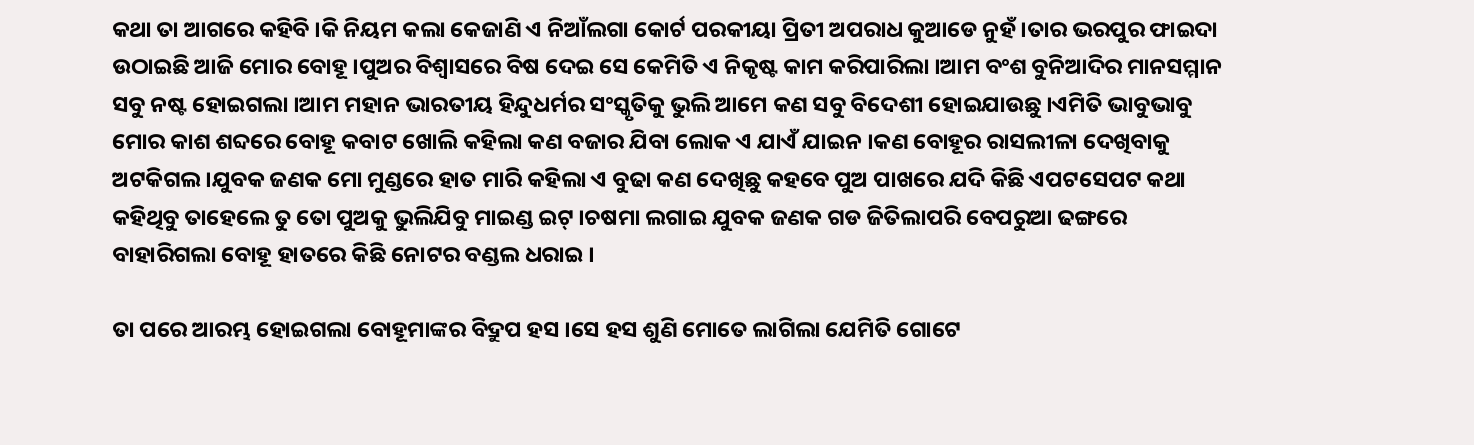କଥା ତା ଆଗରେ କହିବି ।କି ନିୟମ କଲା କେଜାଣି ଏ ନିଆଁଲଗା କୋର୍ଟ ପରକୀୟା ପ୍ରିତୀ ଅପରାଧ କୁଆଡେ ନୁହଁ ।ତାର ଭରପୁର ଫାଇଦା ଉଠାଇଛି ଆଜି ମୋର ବୋହୂ ।ପୁଅର ବିଶ୍ଵାସରେ ବିଷ ଦେଇ ସେ କେମିତି ଏ ନିକୃଷ୍ଟ କାମ କରିପାରିଲା ।ଆମ ବଂଶ ବୁନିଆଦିର ମାନସମ୍ମାନ ସବୁ ନଷ୍ଟ ହୋଇଗଲା ।ଆମ ମହାନ ଭାରତୀୟ ହିନ୍ଦୁଧର୍ମର ସଂସ୍କୃତିକୁ ଭୁଲି ଆମେ କଣ ସବୁ ବିଦେଶୀ ହୋଇଯାଉଛୁ ।ଏମିତି ଭାବୁଭାବୁ ମୋର କାଶ ଶବ୍ଦରେ ବୋହୂ କବାଟ ଖୋଲି କହିଲା କଣ ବଜାର ଯିବା ଲୋକ ଏ ଯାଏଁ ଯାଇନ ।କଣ ବୋହୂର ରାସଲୀଳା ଦେଖିବାକୁ ଅଟକିଗଲ ।ଯୁବକ ଜଣକ ମୋ ମୁଣ୍ଡରେ ହାତ ମାରି କହିଲା ଏ ବୁଢା କଣ ଦେଖିଛୁ କହବେ ପୁଅ ପାଖରେ ଯଦି କିଛି ଏପଟସେପଟ କଥା କହିଥିବୁ ତାହେଲେ ତୁ ତୋ ପୁଅକୁ ଭୁଲିଯିବୁ ମାଇଣ୍ଡ ଇଟ୍ ।ଚଷମା ଲଗାଇ ଯୁବକ ଜଣକ ଗଡ ଜିତିଲାପରି ବେପରୁଆ ଢଙ୍ଗରେ ବାହାରିଗଲା ବୋହୂ ହାତରେ କିଛି ନୋଟର ବଣ୍ଡଲ ଧରାଇ ।

ତା ପରେ ଆରମ୍ଭ ହୋଇଗଲା ବୋହୂମାଙ୍କର ବିଦ୍ରୁପ ହସ ।ସେ ହସ ଶୁଣି ମୋତେ ଲାଗିଲା ଯେମିତି ଗୋଟେ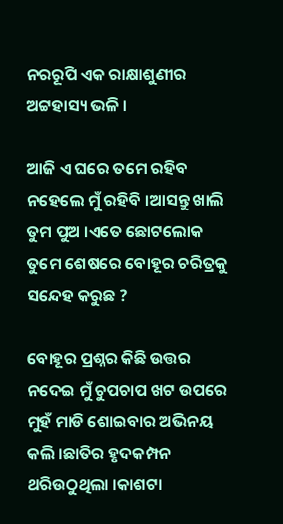ନରରୂପି ଏକ ରାକ୍ଷାଶୁଣୀର ଅଟ୍ଟହାସ୍ୟ ଭଳି ।

ଆଜି ଏ ଘରେ ତମେ ରହିବ ନହେଲେ ମୁଁ ରହିବି ।ଆସନ୍ତୁ ଖାଲି ତୁମ ପୁଅ ।ଏତେ ଛୋଟଲୋକ ତୁମେ ଶେଷରେ ବୋହୂର ଚରିତ୍ରକୁ ସନ୍ଦେହ କରୁଛ ?

ବୋହୂର ପ୍ରଶ୍ନର କିଛି ଉତ୍ତର ନଦେଇ ମୁଁ ଚୁପଚାପ ଖଟ ଉପରେ ମୁହଁ ମାଡି ଶୋଇବାର ଅଭିନୟ କଲି ।ଛାତିର ହୃଦକମ୍ପନ ଥରିଉଠୁଥିଲା ।କାଶଟା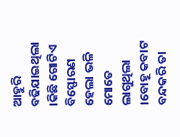ଆହୁରି ବଢିଯାଇଥିଲା ।କିଛି ଗୋଟିଏ ବିସ୍ଫୋରଣ ହେଲା ଭଳି ମୋତେ ଲାଗୁଥିଲା ।ବୋହୂ କବାଟ ବନ୍ଦକରି ତା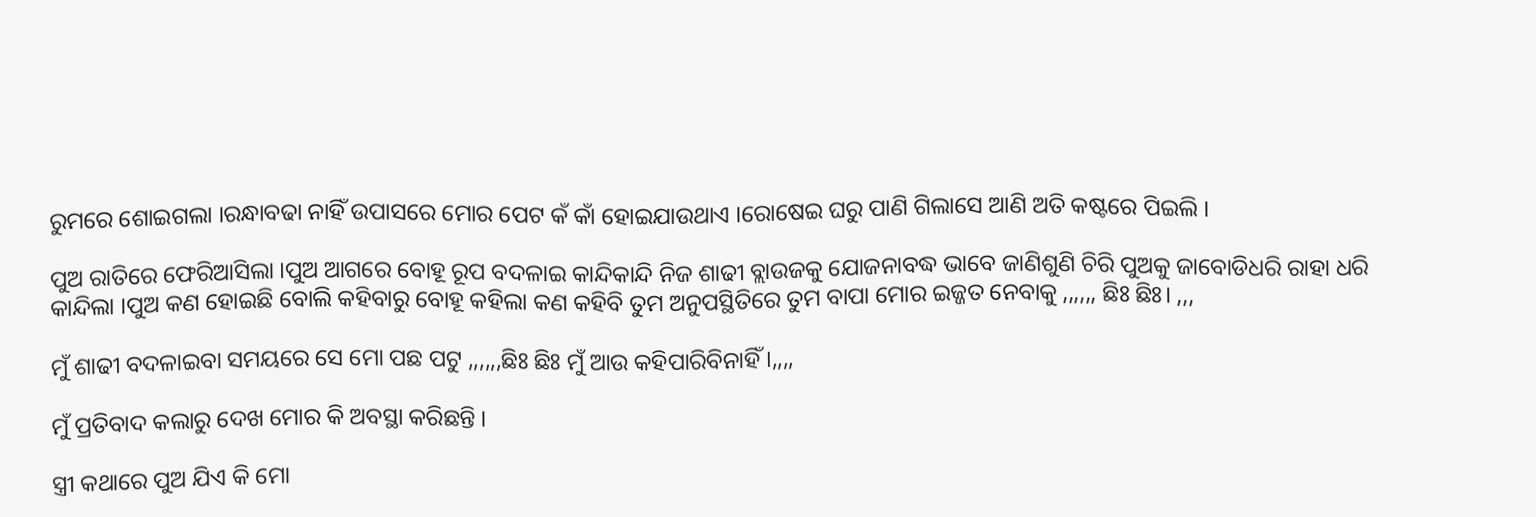ରୁମରେ ଶୋଇଗଲା ।ରନ୍ଧାବଢା ନାହିଁ ଉପାସରେ ମୋର ପେଟ କଁ କାଁ ହୋଇଯାଉଥାଏ ।ରୋଷେଇ ଘରୁ ପାଣି ଗିଲାସେ ଆଣି ଅତି କଷ୍ଟରେ ପିଇଲି ।

ପୁଅ ରାତିରେ ଫେରିଆସିଲା ।ପୁଅ ଆଗରେ ବୋହୂ ରୂପ ବଦଳାଇ କାନ୍ଦିକାନ୍ଦି ନିଜ ଶାଢୀ ବ୍ଲାଉଜକୁ ଯୋଜନାବଦ୍ଧ ଭାବେ ଜାଣିଶୁଣି ଚିରି ପୁଅକୁ ଜାବୋଡିଧରି ରାହା ଧରି କାନ୍ଦିଲା ।ପୁଅ କଣ ହୋଇଛି ବୋଲି କହିବାରୁ ବୋହୂ କହିଲା କଣ କହିବି ତୁମ ଅନୁପସ୍ଥିତିରେ ତୁମ ବାପା ମୋର ଇଜ୍ଜତ ନେବାକୁ ,,,,,, ଛିଃ ଛିଃ। ,,,

ମୁଁ ଶାଢୀ ବଦଳାଇବା ସମୟରେ ସେ ମୋ ପଛ ପଟୁ ,,,,,,ଛିଃ ଛିଃ ମୁଁ ଆଉ କହିପାରିବିନାହିଁ ।,,,,

ମୁଁ ପ୍ରତିବାଦ କଲାରୁ ଦେଖ ମୋର କି ଅବସ୍ଥା କରିଛନ୍ତି ।

ସ୍ତ୍ରୀ କଥାରେ ପୁଅ ଯିଏ କି ମୋ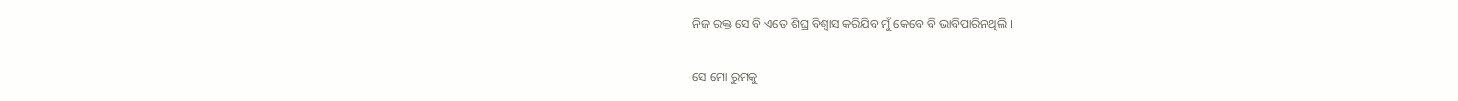ନିଜ ରକ୍ତ ସେ ବି ଏତେ ଶିଘ୍ର ବିଶ୍ଵାସ କରିଯିବ ମୁଁ କେବେ ବି ଭାବିପାରିନଥିଲି ।

ସେ ମୋ ରୁମକୁ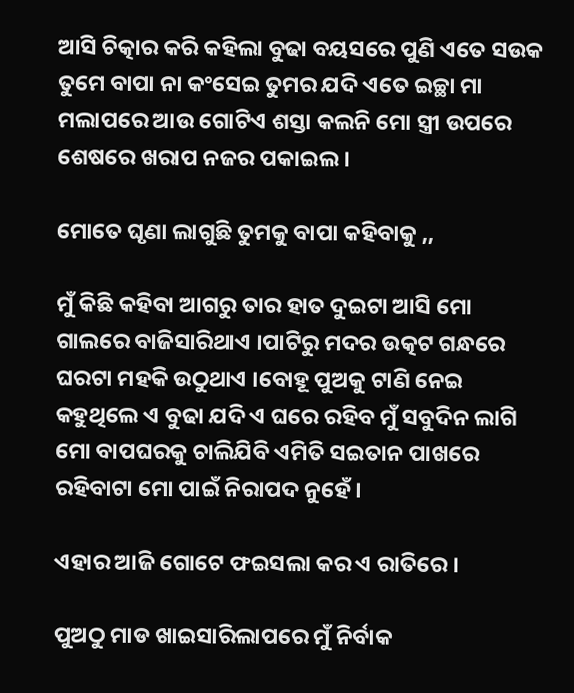ଆସି ଚିତ୍କାର କରି କହିଲା ବୁଢା ବୟସରେ ପୁଣି ଏତେ ସଉକ ତୁମେ ବାପା ନା କଂସେଇ ତୁମର ଯଦି ଏତେ ଇଚ୍ଛା ମା ମଲାପରେ ଆଉ ଗୋଟିଏ ଶସ୍ତା କଲନି ମୋ ସ୍ତ୍ରୀ ଉପରେ ଶେଷରେ ଖରାପ ନଜର ପକାଇଲ ।

ମୋତେ ଘୃଣା ଲାଗୁଛି ତୁମକୁ ବାପା କହିବାକୁ ,,

ମୁଁ କିଛି କହିବା ଆଗରୁ ତାର ହାତ ଦୁଇଟା ଆସି ମୋ ଗାଲରେ ବାଜିସାରିଥାଏ ।ପାଟିରୁ ମଦର ଉତ୍କଟ ଗନ୍ଧରେ ଘରଟା ମହକି ଉଠୁଥାଏ ।ବୋହୂ ପୁଅକୁ ଟାଣି ନେଇ କହୁଥିଲେ ଏ ବୁଢା ଯଦି ଏ ଘରେ ରହିବ ମୁଁ ସବୁଦିନ ଲାଗି ମୋ ବାପଘରକୁ ଚାଲିଯିବି ଏମିତି ସଇତାନ ପାଖରେ ରହିବାଟା ମୋ ପାଇଁ ନିରାପଦ ନୁହେଁ ।

ଏହାର ଆଜି ଗୋଟେ ଫଇସଲା କର ଏ ରାତିରେ ।

ପୁଅଠୁ ମାଡ ଖାଇସାରିଲାପରେ ମୁଁ ନିର୍ବାକ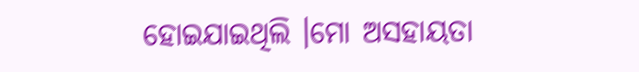ହୋଇଯାଇଥିଲି ।ମୋ ଅସହାୟତା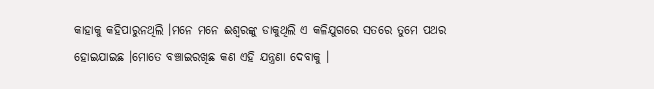କାହାକୁ କହିପାରୁନଥିଲି ।ମନେ ମନେ ଈଶ୍ଵରଙ୍କୁ ଡାକୁଥିଲି ଏ କଳିଯୁଗରେ ସତରେ ତୁମେ ପଥର ହୋଇଯାଇଛ ।ମୋତେ ବଞ୍ଚାଇରଖିଛ କଣ ଏହି ଯନ୍ତ୍ରଣା ଦେବାକୁ ।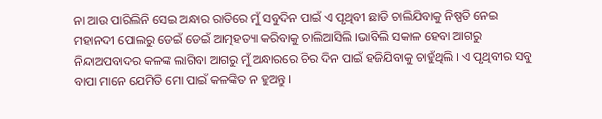ନା ଆଉ ପାରିଲିନି ସେଇ ଅନ୍ଧାର ରାତିରେ ମୁଁ ସବୁଦିନ ପାଇଁ ଏ ପୃଥିବୀ ଛାଡି ଚାଲିଯିବାକୁ ନିଷ୍ପତି ନେଇ ମହାନଦୀ ପୋଲରୁ ଡେଇଁ ଡେଇଁ ଆତ୍ମହତ୍ୟା କରିବାକୁ ଚାଲିଆସିଲି ।ଭାବିଲି ସକାଳ ହେବା ଆଗରୁ ନିନ୍ଦାଅପବାଦର କଳଙ୍କ ଲାଗିବା ଆଗରୁ ମୁଁ ଅନ୍ଧାରରେ ଚିର ଦିନ ପାଇଁ ହଜିଯିବାକୁ ଚାହୁଁଥିଲି । ଏ ପୃଥିବୀର ସବୁ ବାପା ମାନେ ଯେମିତି ମୋ ପାଇଁ କଳଙ୍କିତ ନ ହୁଅନ୍ତୁ ।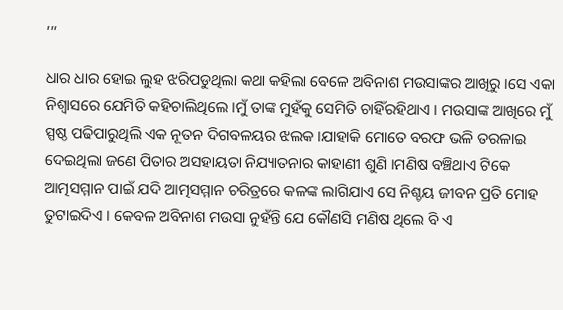,,,

ଧାର ଧାର ହୋଇ ଲୁହ ଝରିପଡୁଥିଲା କଥା କହିଲା ବେଳେ ଅବିନାଶ ମଉସାଙ୍କର ଆଖିରୁ ।ସେ ଏକା ନିଶ୍ଵାସରେ ଯେମିତି କହିଚାଲିଥିଲେ ।ମୁଁ ତାଙ୍କ ମୁହଁକୁ ସେମିତି ଚାହିଁରହିଥାଏ । ମଉସାଙ୍କ ଆଖିରେ ମୁଁ ସ୍ପଷ୍ଠ ପଢିପାରୁଥିଲି ଏକ ନୂତନ ଦିଗବଳୟର ଝଲକ ।ଯାହାକି ମୋତେ ବରଫ ଭଳି ତରଳାଇ ଦେଇଥିଲା ଜଣେ ପିତାର ଅସହାୟତା ନିଯ୍ୟାତନାର କାହାଣୀ ଶୁଣି ।ମଣିଷ ବଞ୍ଚିଥାଏ ଟିକେ ଆତ୍ମସମ୍ମାନ ପାଇଁ ଯଦି ଆତ୍ମସମ୍ମାନ ଚରିତ୍ରରେ କଳଙ୍କ ଲାଗିଯାଏ ସେ ନିଶ୍ଚୟ ଜୀବନ ପ୍ରତି ମୋହ ତୁଟାଇଦିଏ । କେବଳ ଅବିନାଶ ମଉସା ନୁହଁନ୍ତି ଯେ କୌଣସି ମଣିଷ ଥିଲେ ବି ଏ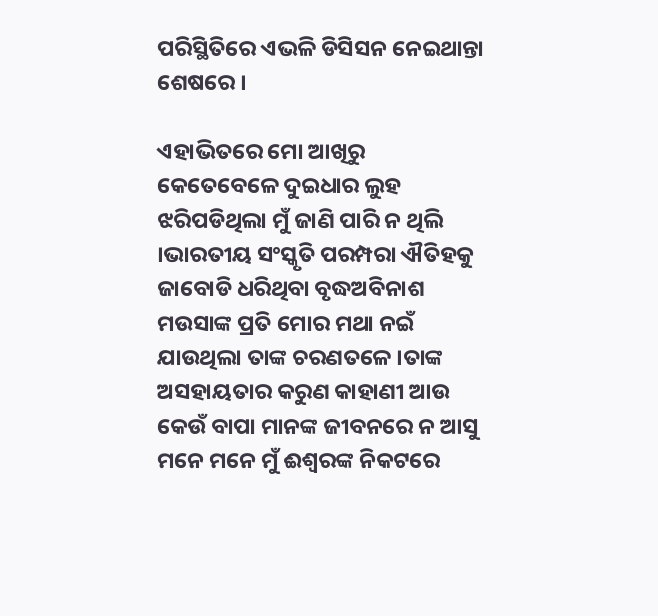ପରିସ୍ଥିତିରେ ଏଭଳି ଡିସିସନ ନେଇଥାନ୍ତା ଶେଷରେ ।

ଏହାଭିତରେ ମୋ ଆଖିରୁ କେତେବେଳେ ଦୁଇଧାର ଲୁହ ଝରିପଡିଥିଲା ମୁଁ ଜାଣି ପାରି ନ ଥିଲି ।ଭାରତୀୟ ସଂସ୍କୃତି ପରମ୍ପରା ଐତିହକୁ ଜାବୋଡି ଧରିଥିବା ବୃଦ୍ଧଅବିନାଶ ମଉସାଙ୍କ ପ୍ରତି ମୋର ମଥା ନଇଁ ଯାଉଥିଲା ତାଙ୍କ ଚରଣତଳେ ।ତାଙ୍କ ଅସହାୟତାର କରୁଣ କାହାଣୀ ଆଉ କେଉଁ ବାପା ମାନଙ୍କ ଜୀବନରେ ନ ଆସୁ ମନେ ମନେ ମୁଁ ଈଶ୍ଵରଙ୍କ ନିକଟରେ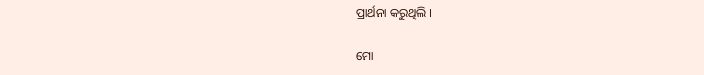ପ୍ରାର୍ଥନା କରୁଥିଲି ।

ମୋ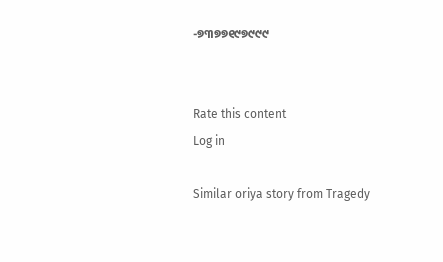-୭୩୭୭୧୯୭୯୯୯


Rate this content
Log in

Similar oriya story from Tragedy